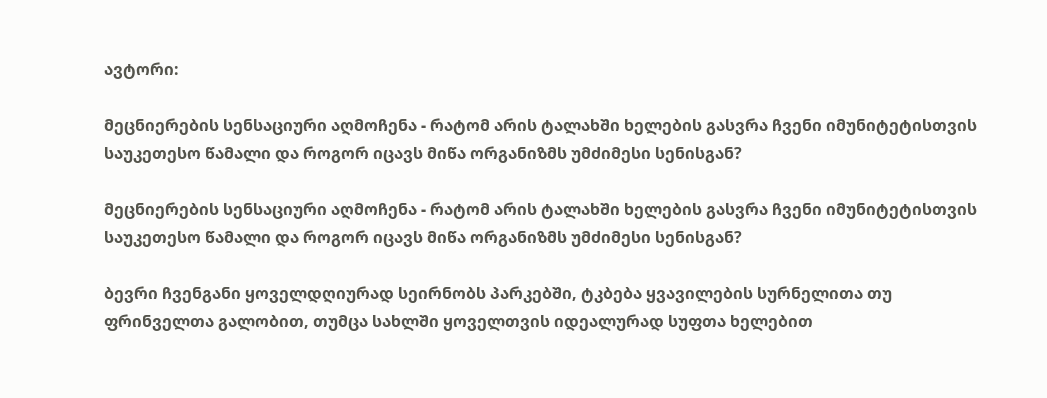ავტორი:

მეცნიერების სენსაციური აღმოჩენა - რატომ არის ტალახში ხელების გასვრა ჩვენი იმუნიტეტისთვის საუკეთესო წამალი და როგორ იცავს მიწა ორგანიზმს უმძიმესი სენისგან?

მეცნიერების სენსაციური აღმოჩენა - რატომ არის ტალახში ხელების გასვრა ჩვენი იმუნიტეტისთვის საუკეთესო წამალი და როგორ იცავს მიწა ორგანიზმს უმძიმესი სენისგან?

ბევრი ჩვენგანი ყოველდღიურად სეირნობს პარკებში, ტკბება ყვავილების სურნელითა თუ ფრინველთა გალობით, თუმცა სახლში ყოველთვის იდეალურად სუფთა ხელებით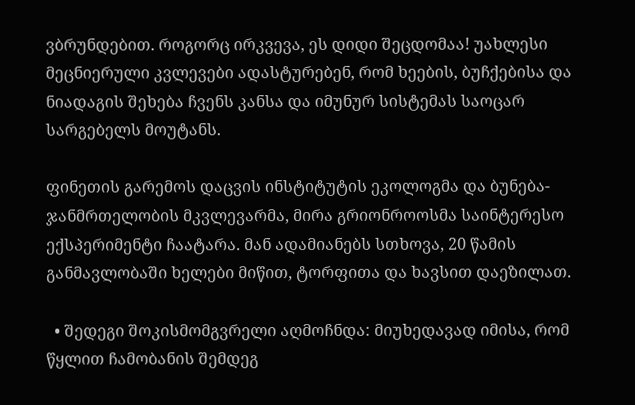ვბრუნდებით. როგორც ირკვევა, ეს დიდი შეცდომაა! უახლესი მეცნიერული კვლევები ადასტურებენ, რომ ხეების, ბუჩქებისა და ნიადაგის შეხება ჩვენს კანსა და იმუნურ სისტემას საოცარ სარგებელს მოუტანს.

ფინეთის გარემოს დაცვის ინსტიტუტის ეკოლოგმა და ბუნება-ჯანმრთელობის მკვლევარმა, მირა გრიონროოსმა საინტერესო ექსპერიმენტი ჩაატარა. მან ადამიანებს სთხოვა, 20 წამის განმავლობაში ხელები მიწით, ტორფითა და ხავსით დაეზილათ.

  • შედეგი შოკისმომგვრელი აღმოჩნდა: მიუხედავად იმისა, რომ წყლით ჩამობანის შემდეგ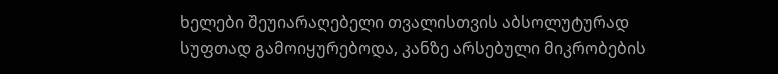ხელები შეუიარაღებელი თვალისთვის აბსოლუტურად სუფთად გამოიყურებოდა, კანზე არსებული მიკრობების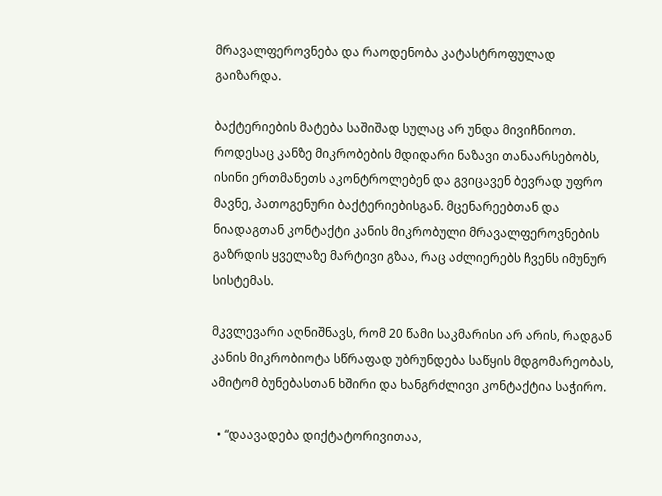მრავალფეროვნება და რაოდენობა კატასტროფულად გაიზარდა.

ბაქტერიების მატება საშიშად სულაც არ უნდა მივიჩნიოთ. როდესაც კანზე მიკრობების მდიდარი ნაზავი თანაარსებობს, ისინი ერთმანეთს აკონტროლებენ და გვიცავენ ბევრად უფრო მავნე, პათოგენური ბაქტერიებისგან. მცენარეებთან და ნიადაგთან კონტაქტი კანის მიკრობული მრავალფეროვნების გაზრდის ყველაზე მარტივი გზაა, რაც აძლიერებს ჩვენს იმუნურ სისტემას.

მკვლევარი აღნიშნავს, რომ 20 წამი საკმარისი არ არის, რადგან კანის მიკრობიოტა სწრაფად უბრუნდება საწყის მდგომარეობას, ამიტომ ბუნებასთან ხშირი და ხანგრძლივი კონტაქტია საჭირო.

  • “დაავადება დიქტატორივითაა,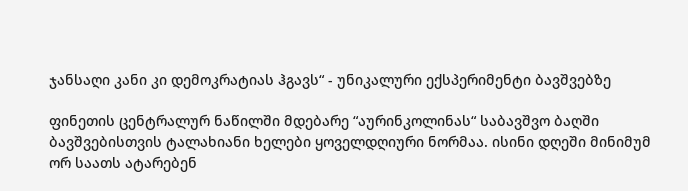ჯანსაღი კანი კი დემოკრატიას ჰგავს“ - უნიკალური ექსპერიმენტი ბავშვებზე

ფინეთის ცენტრალურ ნაწილში მდებარე “აურინკოლინას“ საბავშვო ბაღში ბავშვებისთვის ტალახიანი ხელები ყოველდღიური ნორმაა. ისინი დღეში მინიმუმ ორ საათს ატარებენ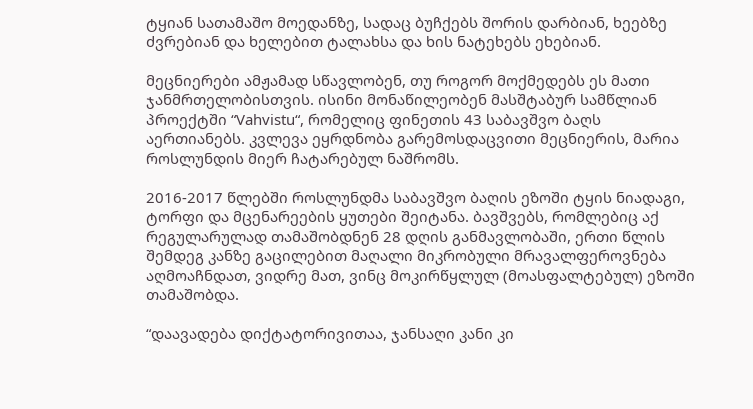ტყიან სათამაშო მოედანზე, სადაც ბუჩქებს შორის დარბიან, ხეებზე ძვრებიან და ხელებით ტალახსა და ხის ნატეხებს ეხებიან.

მეცნიერები ამჟამად სწავლობენ, თუ როგორ მოქმედებს ეს მათი ჯანმრთელობისთვის. ისინი მონაწილეობენ მასშტაბურ სამწლიან პროექტში “Vahvistu“, რომელიც ფინეთის 43 საბავშვო ბაღს აერთიანებს. კვლევა ეყრდნობა გარემოსდაცვითი მეცნიერის, მარია როსლუნდის მიერ ჩატარებულ ნაშრომს.

2016-2017 წლებში როსლუნდმა საბავშვო ბაღის ეზოში ტყის ნიადაგი, ტორფი და მცენარეების ყუთები შეიტანა. ბავშვებს, რომლებიც აქ რეგულარულად თამაშობდნენ 28 დღის განმავლობაში, ერთი წლის შემდეგ კანზე გაცილებით მაღალი მიკრობული მრავალფეროვნება აღმოაჩნდათ, ვიდრე მათ, ვინც მოკირწყლულ (მოასფალტებულ) ეზოში თამაშობდა.

“დაავადება დიქტატორივითაა, ჯანსაღი კანი კი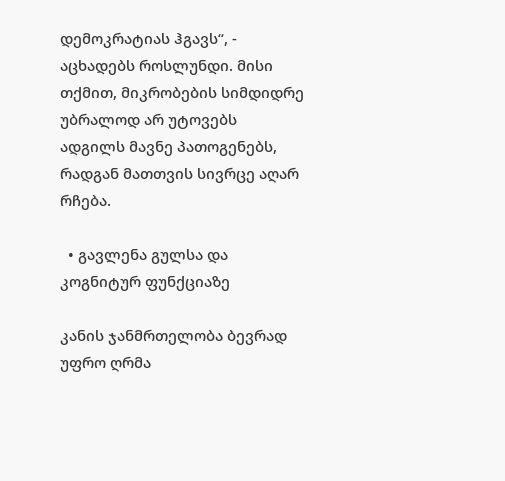დემოკრატიას ჰგავს“, - აცხადებს როსლუნდი. მისი თქმით, მიკრობების სიმდიდრე უბრალოდ არ უტოვებს ადგილს მავნე პათოგენებს, რადგან მათთვის სივრცე აღარ რჩება.

  • გავლენა გულსა და კოგნიტურ ფუნქციაზე

კანის ჯანმრთელობა ბევრად უფრო ღრმა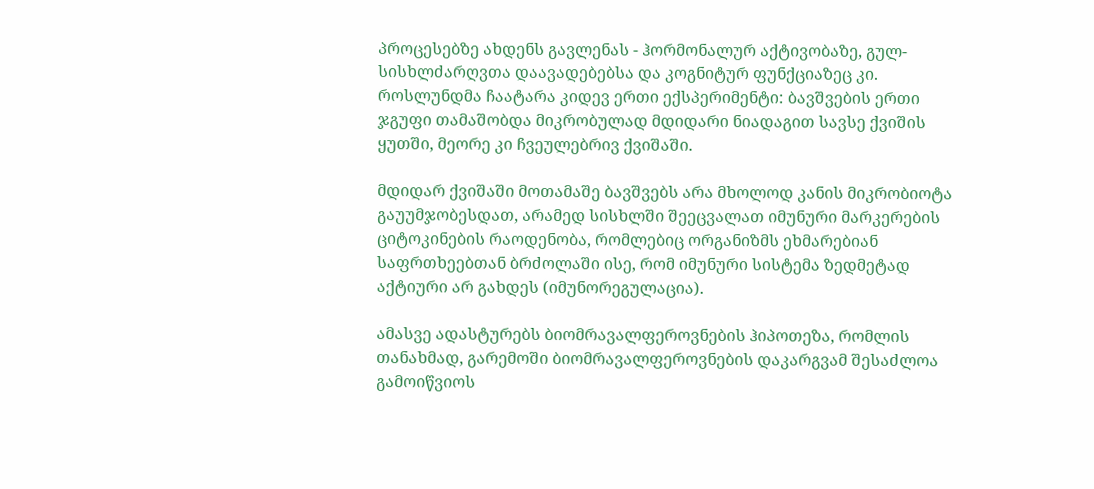პროცესებზე ახდენს გავლენას - ჰორმონალურ აქტივობაზე, გულ-სისხლძარღვთა დაავადებებსა და კოგნიტურ ფუნქციაზეც კი. როსლუნდმა ჩაატარა კიდევ ერთი ექსპერიმენტი: ბავშვების ერთი ჯგუფი თამაშობდა მიკრობულად მდიდარი ნიადაგით სავსე ქვიშის ყუთში, მეორე კი ჩვეულებრივ ქვიშაში.

მდიდარ ქვიშაში მოთამაშე ბავშვებს არა მხოლოდ კანის მიკრობიოტა გაუუმჯობესდათ, არამედ სისხლში შეეცვალათ იმუნური მარკერების ციტოკინების რაოდენობა, რომლებიც ორგანიზმს ეხმარებიან საფრთხეებთან ბრძოლაში ისე, რომ იმუნური სისტემა ზედმეტად აქტიური არ გახდეს (იმუნორეგულაცია).

ამასვე ადასტურებს ბიომრავალფეროვნების ჰიპოთეზა, რომლის თანახმად, გარემოში ბიომრავალფეროვნების დაკარგვამ შესაძლოა გამოიწვიოს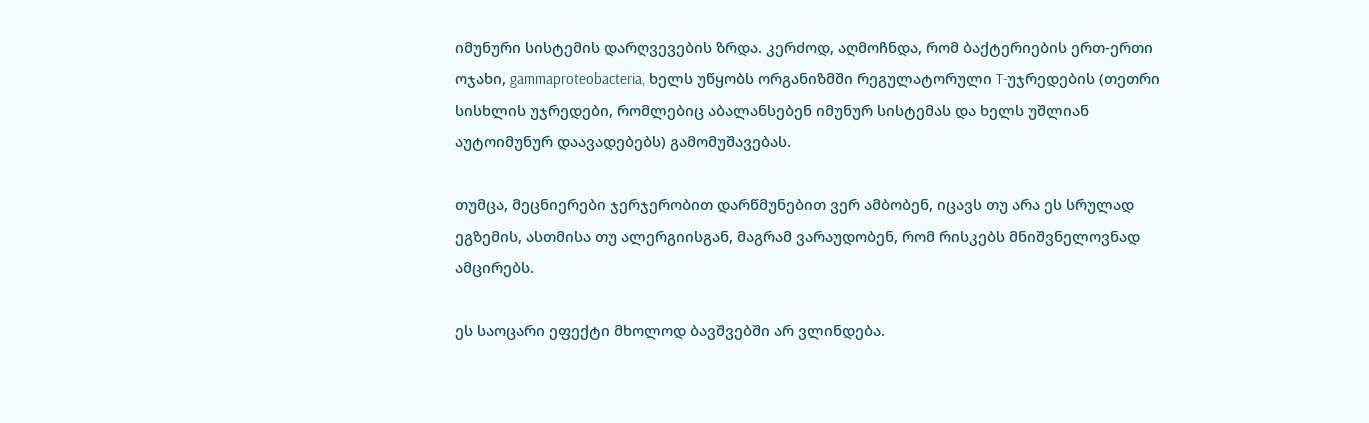იმუნური სისტემის დარღვევების ზრდა. კერძოდ, აღმოჩნდა, რომ ბაქტერიების ერთ-ერთი ოჯახი, gammaproteobacteria, ხელს უწყობს ორგანიზმში რეგულატორული T-უჯრედების (თეთრი სისხლის უჯრედები, რომლებიც აბალანსებენ იმუნურ სისტემას და ხელს უშლიან აუტოიმუნურ დაავადებებს) გამომუშავებას.

თუმცა, მეცნიერები ჯერჯერობით დარწმუნებით ვერ ამბობენ, იცავს თუ არა ეს სრულად ეგზემის, ასთმისა თუ ალერგიისგან, მაგრამ ვარაუდობენ, რომ რისკებს მნიშვნელოვნად ამცირებს.

ეს საოცარი ეფექტი მხოლოდ ბავშვებში არ ვლინდება.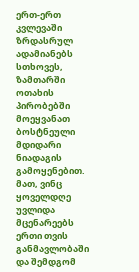ერთ-ერთ კვლევაში ზრდასრულ ადამიანებს სთხოვეს, ზამთარში ოთახის პირობებში მოეყვანათ ბოსტნეული მდიდარი ნიადაგის გამოყენებით. მათ, ვინც ყოველდღე უვლიდა მცენარეებს ერთი თვის განმავლობაში და შემდგომ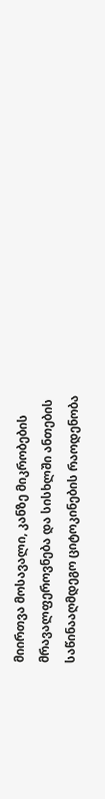მიირთვა მოსავალი, კანზე მიკრობების მრავალფეროვნება და სისხლში ანთების საწინააღმდეგო ციტოკინების რაოდენობა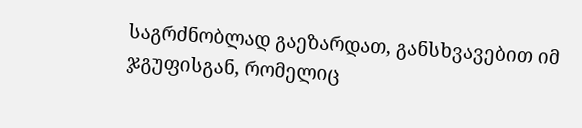საგრძნობლად გაეზარდათ, განსხვავებით იმ ჯგუფისგან, რომელიც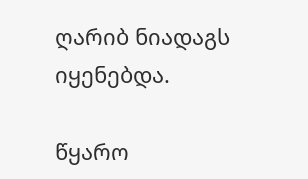ღარიბ ნიადაგს იყენებდა.

წყარო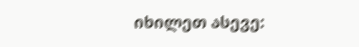იხილეთ ასევე: